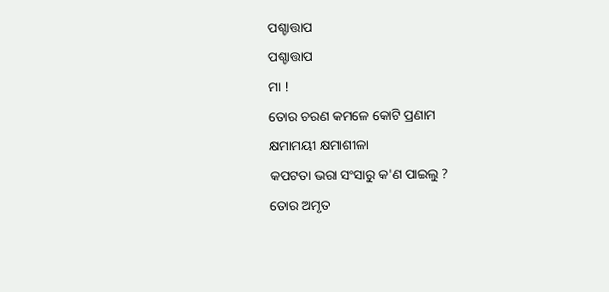ପଶ୍ଚାତ୍ତାପ
ପଶ୍ଚାତ୍ତାପ
ମା !
ତୋର ଚରଣ କମଳେ କୋଟି ପ୍ରଣାମ
କ୍ଷମାମୟୀ କ୍ଷମାଶୀଳା
କପଟତା ଭରା ସଂସାରୁ କ'ଣ ପାଇଲୁ ?
ତୋର ଅମୃତ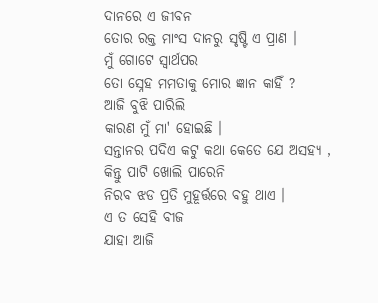ଦାନରେ ଏ ଜୀବନ
ତୋର ରକ୍ତ ମାଂସ ଦାନରୁ ସୃଷ୍ଟି ଏ ପ୍ରାଣ ।
ମୁଁ ଗୋଟେ ସ୍ଵାର୍ଥପର
ତୋ ସ୍ନେହ ମମତାକୁ ମୋର ଜ୍ଞାନ କାହିଁ ?
ଆଜି ବୁଝି ପାରିଲି
କାରଣ ମୁଁ ମା' ହୋଇଛି ।
ସନ୍ତାନର ପଦିଏ କଟୁ କଥା କେତେ ଯେ ଅସହ୍ୟ ,
କିନ୍ତୁ ପାଟି ଖୋଲି ପାରେନି
ନିରବ ଝଡ ପ୍ରତି ମୁହୂର୍ତ୍ତରେ ବହୁ ଥାଏ ।
ଏ ତ ସେହି ବୀଜ
ଯାହା ଆଜି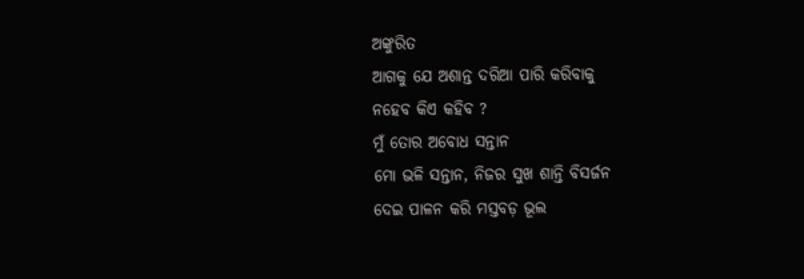ଅଙ୍କୁରିତ
ଆଗକୁ ଯେ ଅଶାନ୍ତ ଦରିଆ ପାରି କରିବାକୁ
ନହେବ କିଏ କହିବ ?
ମୁଁ ତୋର ଅବୋଧ ସନ୍ତାନ
ମୋ ଭଳି ସନ୍ତାନ, ନିଜର ସୁଖ ଶାନ୍ତି ବିସର୍ଜନ
ଦେଇ ପାଳନ କରି ମସ୍ତବଡ଼ ଭୂଲ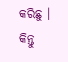କରିଛୁ ।
କିନ୍ତୁ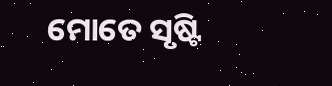ମୋତେ ସୃଷ୍ଟି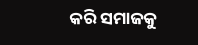କରି ସମାଜକୁ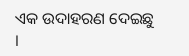ଏକ ଉଦାହରଣ ଦେଇଛୁ ।